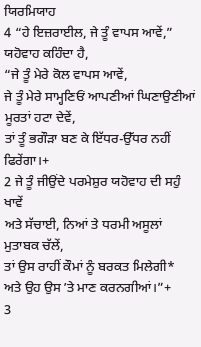ਯਿਰਮਿਯਾਹ
4 “ਹੇ ਇਜ਼ਰਾਈਲ, ਜੇ ਤੂੰ ਵਾਪਸ ਆਵੇਂ,” ਯਹੋਵਾਹ ਕਹਿੰਦਾ ਹੈ,
“ਜੇ ਤੂੰ ਮੇਰੇ ਕੋਲ ਵਾਪਸ ਆਵੇਂ,
ਜੇ ਤੂੰ ਮੇਰੇ ਸਾਮ੍ਹਣਿਓਂ ਆਪਣੀਆਂ ਘਿਣਾਉਣੀਆਂ ਮੂਰਤਾਂ ਹਟਾ ਦੇਵੇਂ,
ਤਾਂ ਤੂੰ ਭਗੌੜਾ ਬਣ ਕੇ ਇੱਧਰ-ਉੱਧਰ ਨਹੀਂ ਫਿਰੇਂਗਾ।+
2 ਜੇ ਤੂੰ ਜੀਉਂਦੇ ਪਰਮੇਸ਼ੁਰ ਯਹੋਵਾਹ ਦੀ ਸਹੁੰ ਖਾਵੇਂ
ਅਤੇ ਸੱਚਾਈ, ਨਿਆਂ ਤੇ ਧਰਮੀ ਅਸੂਲਾਂ ਮੁਤਾਬਕ ਚੱਲੇਂ,
ਤਾਂ ਉਸ ਰਾਹੀਂ ਕੌਮਾਂ ਨੂੰ ਬਰਕਤ ਮਿਲੇਗੀ*
ਅਤੇ ਉਹ ਉਸ ʼਤੇ ਮਾਣ ਕਰਨਗੀਆਂ।”+
3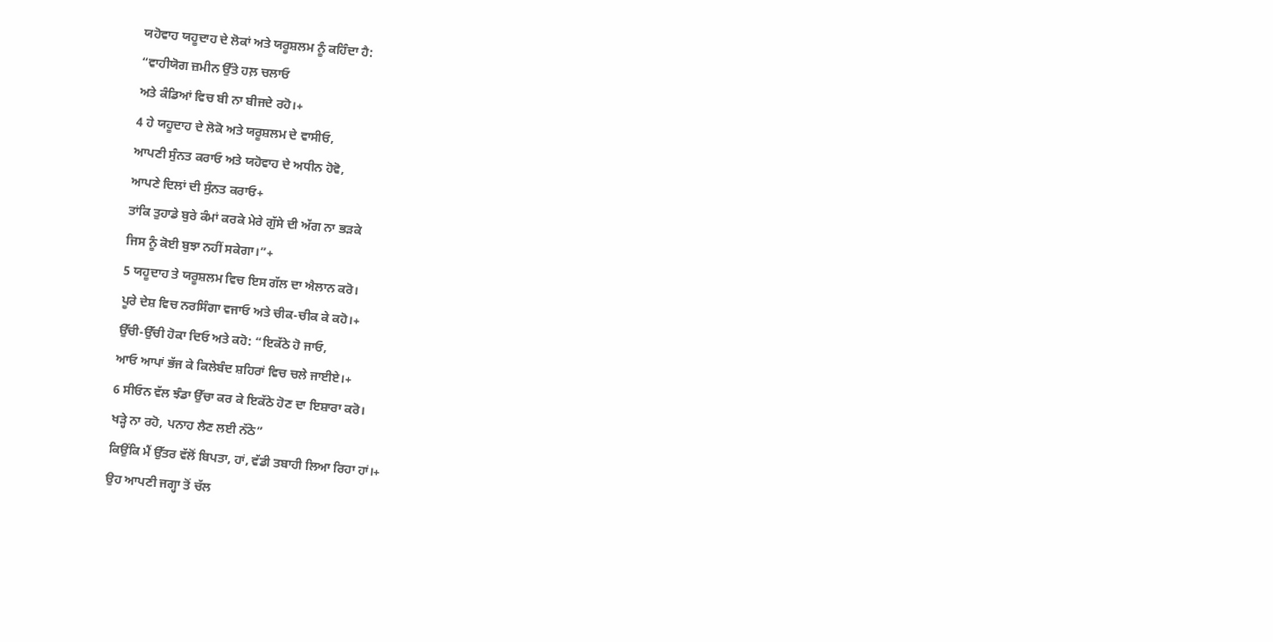ਯਹੋਵਾਹ ਯਹੂਦਾਹ ਦੇ ਲੋਕਾਂ ਅਤੇ ਯਰੂਸ਼ਲਮ ਨੂੰ ਕਹਿੰਦਾ ਹੈ:
“ਵਾਹੀਯੋਗ ਜ਼ਮੀਨ ਉੱਤੇ ਹਲ਼ ਚਲਾਓ
ਅਤੇ ਕੰਡਿਆਂ ਵਿਚ ਬੀ ਨਾ ਬੀਜਦੇ ਰਹੋ।+
4 ਹੇ ਯਹੂਦਾਹ ਦੇ ਲੋਕੋ ਅਤੇ ਯਰੂਸ਼ਲਮ ਦੇ ਵਾਸੀਓ,
ਆਪਣੀ ਸੁੰਨਤ ਕਰਾਓ ਅਤੇ ਯਹੋਵਾਹ ਦੇ ਅਧੀਨ ਹੋਵੋ,
ਆਪਣੇ ਦਿਲਾਂ ਦੀ ਸੁੰਨਤ ਕਰਾਓ+
ਤਾਂਕਿ ਤੁਹਾਡੇ ਬੁਰੇ ਕੰਮਾਂ ਕਰਕੇ ਮੇਰੇ ਗੁੱਸੇ ਦੀ ਅੱਗ ਨਾ ਭੜਕੇ
ਜਿਸ ਨੂੰ ਕੋਈ ਬੁਝਾ ਨਹੀਂ ਸਕੇਗਾ।”+
5 ਯਹੂਦਾਹ ਤੇ ਯਰੂਸ਼ਲਮ ਵਿਚ ਇਸ ਗੱਲ ਦਾ ਐਲਾਨ ਕਰੋ।
ਪੂਰੇ ਦੇਸ਼ ਵਿਚ ਨਰਸਿੰਗਾ ਵਜਾਓ ਅਤੇ ਚੀਕ-ਚੀਕ ਕੇ ਕਹੋ।+
ਉੱਚੀ-ਉੱਚੀ ਹੋਕਾ ਦਿਓ ਅਤੇ ਕਹੋ: “ਇਕੱਠੇ ਹੋ ਜਾਓ,
ਆਓ ਆਪਾਂ ਭੱਜ ਕੇ ਕਿਲੇਬੰਦ ਸ਼ਹਿਰਾਂ ਵਿਚ ਚਲੇ ਜਾਈਏ।+
6 ਸੀਓਨ ਵੱਲ ਝੰਡਾ ਉੱਚਾ ਕਰ ਕੇ ਇਕੱਠੇ ਹੋਣ ਦਾ ਇਸ਼ਾਰਾ ਕਰੋ।
ਖੜ੍ਹੇ ਨਾ ਰਹੋ, ਪਨਾਹ ਲੈਣ ਲਈ ਨੱਠੋ”
ਕਿਉਂਕਿ ਮੈਂ ਉੱਤਰ ਵੱਲੋਂ ਬਿਪਤਾ, ਹਾਂ, ਵੱਡੀ ਤਬਾਹੀ ਲਿਆ ਰਿਹਾ ਹਾਂ।+
ਉਹ ਆਪਣੀ ਜਗ੍ਹਾ ਤੋਂ ਚੱਲ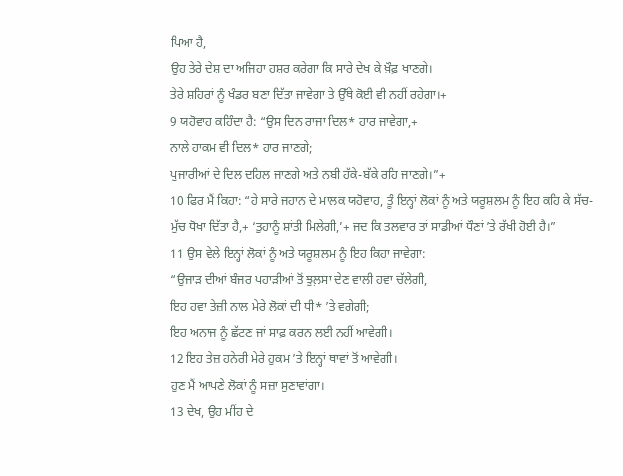ਪਿਆ ਹੈ,
ਉਹ ਤੇਰੇ ਦੇਸ਼ ਦਾ ਅਜਿਹਾ ਹਸ਼ਰ ਕਰੇਗਾ ਕਿ ਸਾਰੇ ਦੇਖ ਕੇ ਖ਼ੌਫ਼ ਖਾਣਗੇ।
ਤੇਰੇ ਸ਼ਹਿਰਾਂ ਨੂੰ ਖੰਡਰ ਬਣਾ ਦਿੱਤਾ ਜਾਵੇਗਾ ਤੇ ਉੱਥੇ ਕੋਈ ਵੀ ਨਹੀਂ ਰਹੇਗਾ।+
9 ਯਹੋਵਾਹ ਕਹਿੰਦਾ ਹੈ: “ਉਸ ਦਿਨ ਰਾਜਾ ਦਿਲ* ਹਾਰ ਜਾਵੇਗਾ,+
ਨਾਲੇ ਹਾਕਮ ਵੀ ਦਿਲ* ਹਾਰ ਜਾਣਗੇ;
ਪੁਜਾਰੀਆਂ ਦੇ ਦਿਲ ਦਹਿਲ ਜਾਣਗੇ ਅਤੇ ਨਬੀ ਹੱਕੇ-ਬੱਕੇ ਰਹਿ ਜਾਣਗੇ।”+
10 ਫਿਰ ਮੈਂ ਕਿਹਾ: “ਹੇ ਸਾਰੇ ਜਹਾਨ ਦੇ ਮਾਲਕ ਯਹੋਵਾਹ, ਤੂੰ ਇਨ੍ਹਾਂ ਲੋਕਾਂ ਨੂੰ ਅਤੇ ਯਰੂਸ਼ਲਮ ਨੂੰ ਇਹ ਕਹਿ ਕੇ ਸੱਚ-ਮੁੱਚ ਧੋਖਾ ਦਿੱਤਾ ਹੈ,+ ‘ਤੁਹਾਨੂੰ ਸ਼ਾਂਤੀ ਮਿਲੇਗੀ,’+ ਜਦ ਕਿ ਤਲਵਾਰ ਤਾਂ ਸਾਡੀਆਂ ਧੌਣਾਂ ʼਤੇ ਰੱਖੀ ਹੋਈ ਹੈ।”
11 ਉਸ ਵੇਲੇ ਇਨ੍ਹਾਂ ਲੋਕਾਂ ਨੂੰ ਅਤੇ ਯਰੂਸ਼ਲਮ ਨੂੰ ਇਹ ਕਿਹਾ ਜਾਵੇਗਾ:
“ਉਜਾੜ ਦੀਆਂ ਬੰਜਰ ਪਹਾੜੀਆਂ ਤੋਂ ਝੁਲ਼ਸਾ ਦੇਣ ਵਾਲੀ ਹਵਾ ਚੱਲੇਗੀ,
ਇਹ ਹਵਾ ਤੇਜ਼ੀ ਨਾਲ ਮੇਰੇ ਲੋਕਾਂ ਦੀ ਧੀ* ʼਤੇ ਵਗੇਗੀ;
ਇਹ ਅਨਾਜ ਨੂੰ ਛੱਟਣ ਜਾਂ ਸਾਫ਼ ਕਰਨ ਲਈ ਨਹੀਂ ਆਵੇਗੀ।
12 ਇਹ ਤੇਜ਼ ਹਨੇਰੀ ਮੇਰੇ ਹੁਕਮ ʼਤੇ ਇਨ੍ਹਾਂ ਥਾਵਾਂ ਤੋਂ ਆਵੇਗੀ।
ਹੁਣ ਮੈਂ ਆਪਣੇ ਲੋਕਾਂ ਨੂੰ ਸਜ਼ਾ ਸੁਣਾਵਾਂਗਾ।
13 ਦੇਖ, ਉਹ ਮੀਂਹ ਦੇ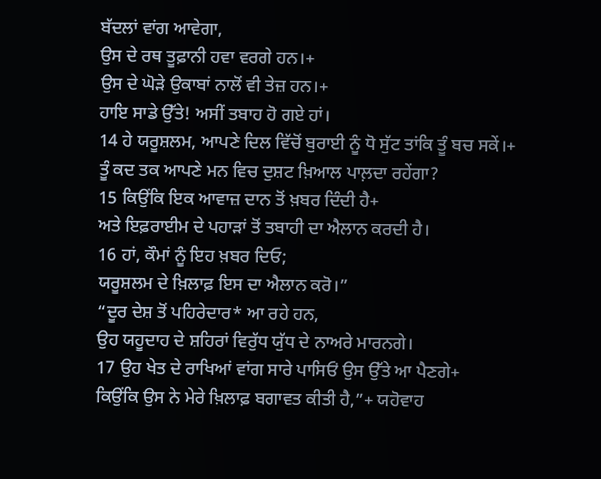ਬੱਦਲਾਂ ਵਾਂਗ ਆਵੇਗਾ,
ਉਸ ਦੇ ਰਥ ਤੂਫ਼ਾਨੀ ਹਵਾ ਵਰਗੇ ਹਨ।+
ਉਸ ਦੇ ਘੋੜੇ ਉਕਾਬਾਂ ਨਾਲੋਂ ਵੀ ਤੇਜ਼ ਹਨ।+
ਹਾਇ ਸਾਡੇ ਉੱਤੇ! ਅਸੀਂ ਤਬਾਹ ਹੋ ਗਏ ਹਾਂ।
14 ਹੇ ਯਰੂਸ਼ਲਮ, ਆਪਣੇ ਦਿਲ ਵਿੱਚੋਂ ਬੁਰਾਈ ਨੂੰ ਧੋ ਸੁੱਟ ਤਾਂਕਿ ਤੂੰ ਬਚ ਸਕੇਂ।+
ਤੂੰ ਕਦ ਤਕ ਆਪਣੇ ਮਨ ਵਿਚ ਦੁਸ਼ਟ ਖ਼ਿਆਲ ਪਾਲ਼ਦਾ ਰਹੇਂਗਾ?
15 ਕਿਉਂਕਿ ਇਕ ਆਵਾਜ਼ ਦਾਨ ਤੋਂ ਖ਼ਬਰ ਦਿੰਦੀ ਹੈ+
ਅਤੇ ਇਫ਼ਰਾਈਮ ਦੇ ਪਹਾੜਾਂ ਤੋਂ ਤਬਾਹੀ ਦਾ ਐਲਾਨ ਕਰਦੀ ਹੈ।
16 ਹਾਂ, ਕੌਮਾਂ ਨੂੰ ਇਹ ਖ਼ਬਰ ਦਿਓ;
ਯਰੂਸ਼ਲਮ ਦੇ ਖ਼ਿਲਾਫ਼ ਇਸ ਦਾ ਐਲਾਨ ਕਰੋ।”
“ਦੂਰ ਦੇਸ਼ ਤੋਂ ਪਹਿਰੇਦਾਰ* ਆ ਰਹੇ ਹਨ,
ਉਹ ਯਹੂਦਾਹ ਦੇ ਸ਼ਹਿਰਾਂ ਵਿਰੁੱਧ ਯੁੱਧ ਦੇ ਨਾਅਰੇ ਮਾਰਨਗੇ।
17 ਉਹ ਖੇਤ ਦੇ ਰਾਖਿਆਂ ਵਾਂਗ ਸਾਰੇ ਪਾਸਿਓਂ ਉਸ ਉੱਤੇ ਆ ਪੈਣਗੇ+
ਕਿਉਂਕਿ ਉਸ ਨੇ ਮੇਰੇ ਖ਼ਿਲਾਫ਼ ਬਗਾਵਤ ਕੀਤੀ ਹੈ,”+ ਯਹੋਵਾਹ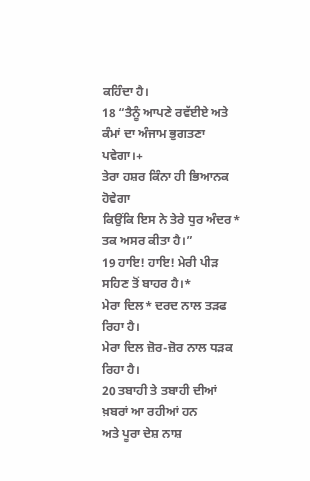ਕਹਿੰਦਾ ਹੈ।
18 “ਤੈਨੂੰ ਆਪਣੇ ਰਵੱਈਏ ਅਤੇ ਕੰਮਾਂ ਦਾ ਅੰਜਾਮ ਭੁਗਤਣਾ ਪਵੇਗਾ।+
ਤੇਰਾ ਹਸ਼ਰ ਕਿੰਨਾ ਹੀ ਭਿਆਨਕ ਹੋਵੇਗਾ
ਕਿਉਂਕਿ ਇਸ ਨੇ ਤੇਰੇ ਧੁਰ ਅੰਦਰ* ਤਕ ਅਸਰ ਕੀਤਾ ਹੈ।”
19 ਹਾਇ! ਹਾਇ! ਮੇਰੀ ਪੀੜ ਸਹਿਣ ਤੋਂ ਬਾਹਰ ਹੈ।*
ਮੇਰਾ ਦਿਲ* ਦਰਦ ਨਾਲ ਤੜਫ ਰਿਹਾ ਹੈ।
ਮੇਰਾ ਦਿਲ ਜ਼ੋਰ-ਜ਼ੋਰ ਨਾਲ ਧੜਕ ਰਿਹਾ ਹੈ।
20 ਤਬਾਹੀ ਤੇ ਤਬਾਹੀ ਦੀਆਂ ਖ਼ਬਰਾਂ ਆ ਰਹੀਆਂ ਹਨ
ਅਤੇ ਪੂਰਾ ਦੇਸ਼ ਨਾਸ਼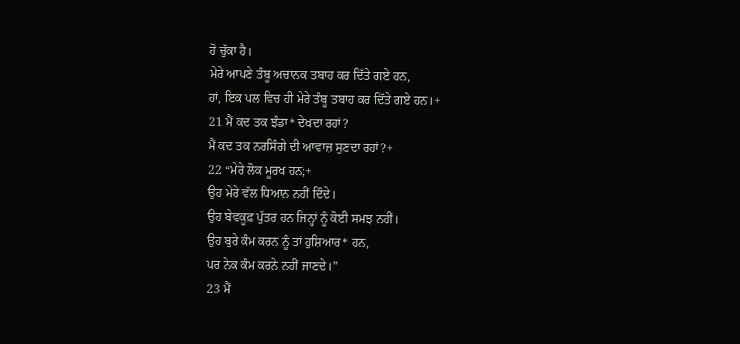ਹੋ ਚੁੱਕਾ ਹੈ।
ਮੇਰੇ ਆਪਣੇ ਤੰਬੂ ਅਚਾਨਕ ਤਬਾਹ ਕਰ ਦਿੱਤੇ ਗਏ ਹਨ,
ਹਾਂ, ਇਕ ਪਲ ਵਿਚ ਹੀ ਮੇਰੇ ਤੰਬੂ ਤਬਾਹ ਕਰ ਦਿੱਤੇ ਗਏ ਹਨ।+
21 ਮੈਂ ਕਦ ਤਕ ਝੰਡਾ* ਦੇਖਦਾ ਰਹਾਂ?
ਮੈਂ ਕਦ ਤਕ ਨਰਸਿੰਗੇ ਦੀ ਆਵਾਜ਼ ਸੁਣਦਾ ਰਹਾਂ?+
22 “ਮੇਰੇ ਲੋਕ ਮੂਰਖ ਹਨ;+
ਉਹ ਮੇਰੇ ਵੱਲ ਧਿਆਨ ਨਹੀਂ ਦਿੰਦੇ।
ਉਹ ਬੇਵਕੂਫ਼ ਪੁੱਤਰ ਹਨ ਜਿਨ੍ਹਾਂ ਨੂੰ ਕੋਈ ਸਮਝ ਨਹੀਂ।
ਉਹ ਬੁਰੇ ਕੰਮ ਕਰਨ ਨੂੰ ਤਾਂ ਹੁਸ਼ਿਆਰ* ਹਨ,
ਪਰ ਨੇਕ ਕੰਮ ਕਰਨੇ ਨਹੀਂ ਜਾਣਦੇ।”
23 ਮੈਂ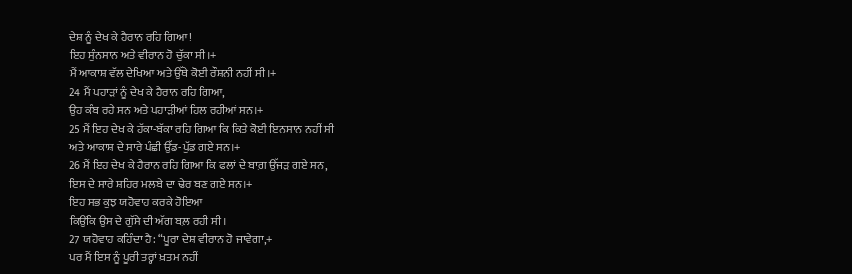ਦੇਸ਼ ਨੂੰ ਦੇਖ ਕੇ ਹੈਰਾਨ ਰਹਿ ਗਿਆ!
ਇਹ ਸੁੰਨਸਾਨ ਅਤੇ ਵੀਰਾਨ ਹੋ ਚੁੱਕਾ ਸੀ।+
ਮੈਂ ਆਕਾਸ਼ ਵੱਲ ਦੇਖਿਆ ਅਤੇ ਉੱਥੇ ਕੋਈ ਰੌਸ਼ਨੀ ਨਹੀਂ ਸੀ।+
24 ਮੈਂ ਪਹਾੜਾਂ ਨੂੰ ਦੇਖ ਕੇ ਹੈਰਾਨ ਰਹਿ ਗਿਆ,
ਉਹ ਕੰਬ ਰਹੇ ਸਨ ਅਤੇ ਪਹਾੜੀਆਂ ਹਿਲ ਰਹੀਆਂ ਸਨ।+
25 ਮੈਂ ਇਹ ਦੇਖ ਕੇ ਹੱਕਾ-ਬੱਕਾ ਰਹਿ ਗਿਆ ਕਿ ਕਿਤੇ ਕੋਈ ਇਨਸਾਨ ਨਹੀਂ ਸੀ
ਅਤੇ ਆਕਾਸ਼ ਦੇ ਸਾਰੇ ਪੰਛੀ ਉੱਡ-ਪੁੱਡ ਗਏ ਸਨ।+
26 ਮੈਂ ਇਹ ਦੇਖ ਕੇ ਹੈਰਾਨ ਰਹਿ ਗਿਆ ਕਿ ਫਲਾਂ ਦੇ ਬਾਗ਼ ਉੱਜੜ ਗਏ ਸਨ,
ਇਸ ਦੇ ਸਾਰੇ ਸ਼ਹਿਰ ਮਲਬੇ ਦਾ ਢੇਰ ਬਣ ਗਏ ਸਨ।+
ਇਹ ਸਭ ਕੁਝ ਯਹੋਵਾਹ ਕਰਕੇ ਹੋਇਆ
ਕਿਉਂਕਿ ਉਸ ਦੇ ਗੁੱਸੇ ਦੀ ਅੱਗ ਬਲ਼ ਰਹੀ ਸੀ।
27 ਯਹੋਵਾਹ ਕਹਿੰਦਾ ਹੈ: “ਪੂਰਾ ਦੇਸ਼ ਵੀਰਾਨ ਹੋ ਜਾਵੇਗਾ,+
ਪਰ ਮੈਂ ਇਸ ਨੂੰ ਪੂਰੀ ਤਰ੍ਹਾਂ ਖ਼ਤਮ ਨਹੀਂ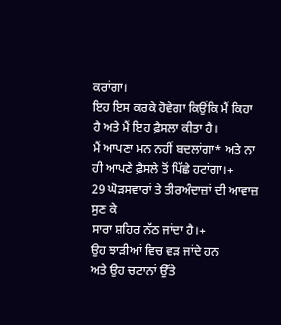ਕਰਾਂਗਾ।
ਇਹ ਇਸ ਕਰਕੇ ਹੋਵੇਗਾ ਕਿਉਂਕਿ ਮੈਂ ਕਿਹਾ ਹੈ ਅਤੇ ਮੈਂ ਇਹ ਫ਼ੈਸਲਾ ਕੀਤਾ ਹੈ।
ਮੈਂ ਆਪਣਾ ਮਨ ਨਹੀਂ ਬਦਲਾਂਗਾ* ਅਤੇ ਨਾ ਹੀ ਆਪਣੇ ਫ਼ੈਸਲੇ ਤੋਂ ਪਿੱਛੇ ਹਟਾਂਗਾ।+
29 ਘੋੜਸਵਾਰਾਂ ਤੇ ਤੀਰਅੰਦਾਜ਼ਾਂ ਦੀ ਆਵਾਜ਼ ਸੁਣ ਕੇ
ਸਾਰਾ ਸ਼ਹਿਰ ਨੱਠ ਜਾਂਦਾ ਹੈ।+
ਉਹ ਝਾੜੀਆਂ ਵਿਚ ਵੜ ਜਾਂਦੇ ਹਨ
ਅਤੇ ਉਹ ਚਟਾਨਾਂ ਉੱਤੇ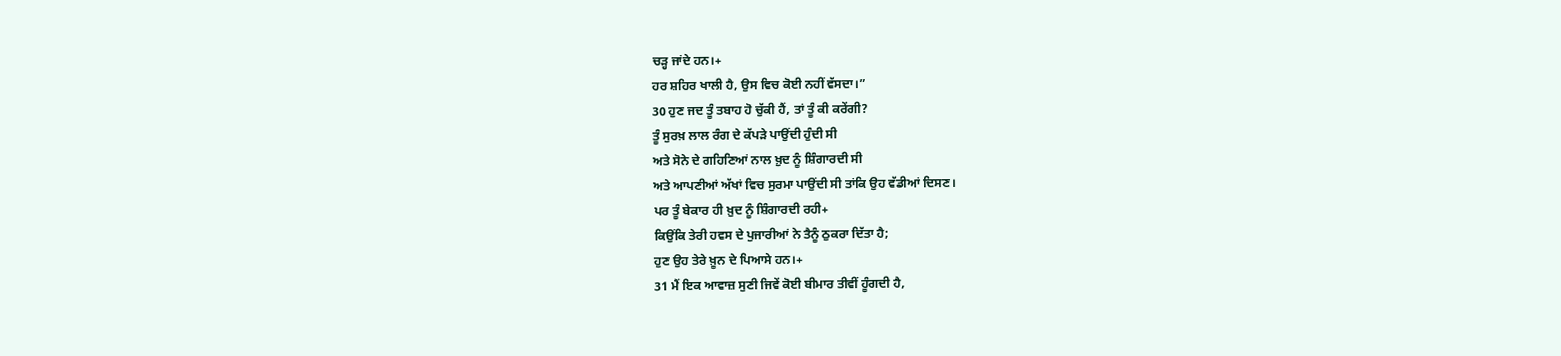ਚੜ੍ਹ ਜਾਂਦੇ ਹਨ।+
ਹਰ ਸ਼ਹਿਰ ਖਾਲੀ ਹੈ, ਉਸ ਵਿਚ ਕੋਈ ਨਹੀਂ ਵੱਸਦਾ।”
30 ਹੁਣ ਜਦ ਤੂੰ ਤਬਾਹ ਹੋ ਚੁੱਕੀ ਹੈਂ, ਤਾਂ ਤੂੰ ਕੀ ਕਰੇਂਗੀ?
ਤੂੰ ਸੁਰਖ਼ ਲਾਲ ਰੰਗ ਦੇ ਕੱਪੜੇ ਪਾਉਂਦੀ ਹੁੰਦੀ ਸੀ
ਅਤੇ ਸੋਨੇ ਦੇ ਗਹਿਣਿਆਂ ਨਾਲ ਖ਼ੁਦ ਨੂੰ ਸ਼ਿੰਗਾਰਦੀ ਸੀ
ਅਤੇ ਆਪਣੀਆਂ ਅੱਖਾਂ ਵਿਚ ਸੁਰਮਾ ਪਾਉਂਦੀ ਸੀ ਤਾਂਕਿ ਉਹ ਵੱਡੀਆਂ ਦਿਸਣ।
ਪਰ ਤੂੰ ਬੇਕਾਰ ਹੀ ਖ਼ੁਦ ਨੂੰ ਸ਼ਿੰਗਾਰਦੀ ਰਹੀ+
ਕਿਉਂਕਿ ਤੇਰੀ ਹਵਸ ਦੇ ਪੁਜਾਰੀਆਂ ਨੇ ਤੈਨੂੰ ਠੁਕਰਾ ਦਿੱਤਾ ਹੈ;
ਹੁਣ ਉਹ ਤੇਰੇ ਖ਼ੂਨ ਦੇ ਪਿਆਸੇ ਹਨ।+
31 ਮੈਂ ਇਕ ਆਵਾਜ਼ ਸੁਣੀ ਜਿਵੇਂ ਕੋਈ ਬੀਮਾਰ ਤੀਵੀਂ ਹੂੰਗਦੀ ਹੈ,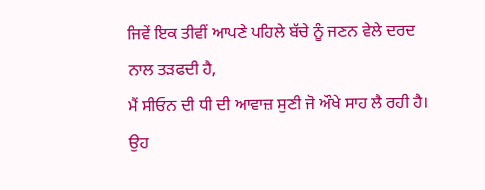ਜਿਵੇਂ ਇਕ ਤੀਵੀਂ ਆਪਣੇ ਪਹਿਲੇ ਬੱਚੇ ਨੂੰ ਜਣਨ ਵੇਲੇ ਦਰਦ ਨਾਲ ਤੜਫਦੀ ਹੈ,
ਮੈਂ ਸੀਓਨ ਦੀ ਧੀ ਦੀ ਆਵਾਜ਼ ਸੁਣੀ ਜੋ ਔਖੇ ਸਾਹ ਲੈ ਰਹੀ ਹੈ।
ਉਹ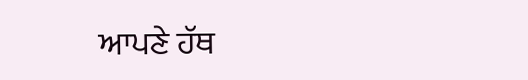ਆਪਣੇ ਹੱਥ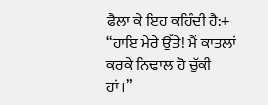ਫੈਲਾ ਕੇ ਇਹ ਕਹਿੰਦੀ ਹੈ:+
“ਹਾਇ ਮੇਰੇ ਉੱਤੇ! ਮੈਂ ਕਾਤਲਾਂ ਕਰਕੇ ਨਿਢਾਲ ਹੋ ਚੁੱਕੀ ਹਾਂ।”